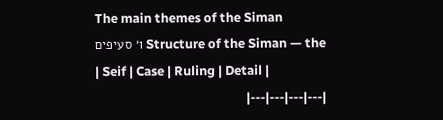The main themes of the Siman
Structure of the Siman — the ו׳ סעיפים
| Seif | Case | Ruling | Detail |
|---|---|---|---|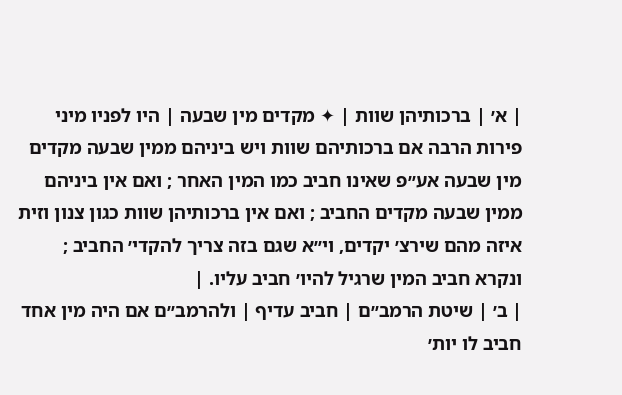| א׳ | ברכותיהן שוות | ✦ מקדים מין שבעה | היו לפניו מיני פירות הרבה אם ברכותיהם שוות ויש ביניהם ממין שבעה מקדים מין שבעה אע״פ שאינו חביב כמו המין האחר ; ואם אין ביניהם ממין שבעה מקדים החביב ; ואם אין ברכותיהן שוות כגון צנון וזית איזה מהם שירצ׳ יקדים, וי״א שגם בזה צריך להקדי׳ החביב ; ונקרא חביב המין שרגיל להיו׳ חביב עליו. |
| ב׳ | שיטת הרמב״ם | חביב עדיף | ולהרמב״ם אם היה מין אחד חביב לו יות׳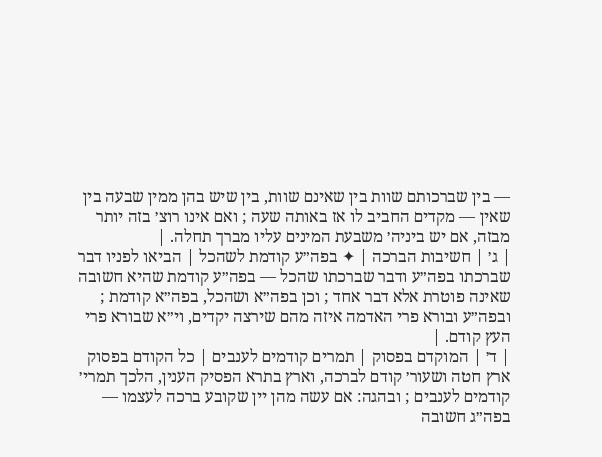— בין שברכותם שוות בין שאינם שוות, בין שיש בהן ממין שבעה בין שאין — מקדים החביב לו אז באותה שעה ; ואם אינו רוצ׳ בזה יותר מבזה, אם יש ביניה׳ משבעת המינים עליו מברך תחלה. |
| ג׳ | חשיבות הברכה | ✦ בפה״ע קודמת לשהכל | הביאו לפניו דבר שברכתו בפה״ע ודבר שברכתו שהכל — בפה״ע קודמת שהיא חשובה שאינה פוטרת אלא דבר אחד ; וכן בפה״א ושהכל, בפה״א קודמת ; ובפה״ע ובורא פרי האדמה איזה מהם שירצה יקדים, וי״א שבורא פרי העץ קודם. |
| ד׳ | המוקדם בפסוק | תמרים קודמים לענבים | כל הקודם בפסוק ארץ חטה ושעור׳ קודם לברכה, וארץ בתרא הפסיק הענין, הלכך תמרי׳ קודמים לענבים ; ובהגה: אם עשה מהן יין שקובע ברכה לעצמו — בפה״ג חשובה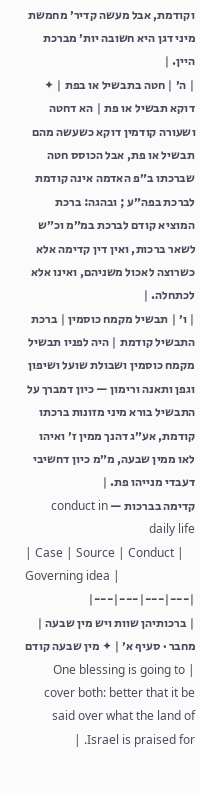וקודמת, אבל מעשה קדיר׳ מחמשת מיני דגן היא חשובה יות׳ מברכת היין. |
| ה׳ | חטה בתבשיל או בפת | ✦ דוקא תבשיל או פת | הא דחטה ושעורה קודמין דוקא כשעשה מהם תבשיל או פת, אבל הכוסס חטה שברכתו ב״פ האדמה אינה קודמת לברכת בפה״ע ; ובהגה: ברכת המוציא קודם לברכת במ״מ וכ״ש לשאר ברכות, ואין דין קדימה אלא כשרוצה לאכול משניהם, ואינו אלא לכתחלה. |
| ו׳ | תבשיל מקמח כוסמין | ברכת התבשיל קודמת | היה לפניו תבשיל מקמח כוסמין ושבולת שועל ושיפון וגפן ותאנה ורימון — כיון דמברך על התבשיל בורא מיני מזונות ברכתו קודמת, אע״ג דהנך ממין ז׳ ואיהו לאו ממין שבעה, מ״מ כיון דחשיבי דעבדי מנייהו פת. |
קדימה בברכות — conduct in daily life
| Case | Source | Conduct | Governing idea |
|---|---|---|---|
| ברכותיהן שוות ויש מין שבעה | מחבר · סעיף א׳ | ✦ מין שבעה קודם | One blessing is going to cover both: better that it be said over what the land of Israel is praised for. |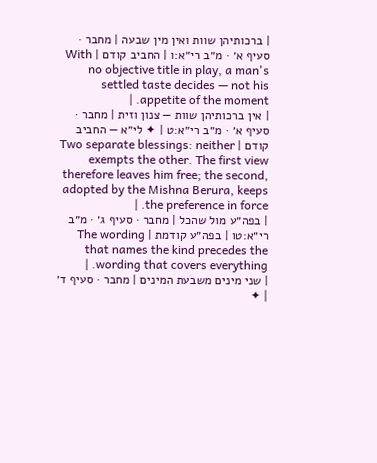| ברכותיהן שוות ואין מין שבעה | מחבר · סעיף א׳ · מ״ב רי״א:ו | החביב קודם | With no objective title in play, a man's settled taste decides — not his appetite of the moment. |
| אין ברכותיהן שוות — צנון וזית | מחבר · סעיף א׳ · מ״ב רי״א:ט | ✦ לי״א — החביב קודם | Two separate blessings: neither exempts the other. The first view therefore leaves him free; the second, adopted by the Mishna Berura, keeps the preference in force. |
| בפה״ע מול שהכל | מחבר · סעיף ג׳ · מ״ב רי״א:טו | בפה״ע קודמת | The wording that names the kind precedes the wording that covers everything. |
| שני מינים משבעת המינים | מחבר · סעיף ד׳ | ✦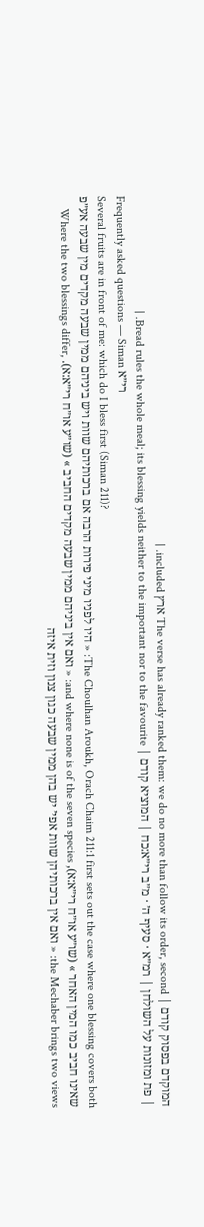המוקדם בפסוק קודם | The verse has already ranked them: we do no more than follow its order, second ארץ included. |
| פת ומזונות על השולחן | רמ״א · סעיף ה׳ · מ״ב רי״א:כח | המוציא קודם | Bread rules the whole meal; its blessing yields neither to the important nor to the favourite. |
Frequently asked questions — Siman רי״א
Several fruits are in front of me: which do I bless first (Siman 211)?
The Choulhan Aroukh, Orach Chaim 211:1 first sets out the case where one blessing covers both: « היו לפניו מיני פירות הרבה אם ברכותיהם שוות ויש ביניהם ממין שבעה מקדים מין שבעה אע״פ שאינו חביב כמו המין האחר » (שו״ע או״ח רי״א:א), and where none is of the seven species: « ואם אין ביניהם ממין שבעה מקדים החביב » (שו״ע או״ח רי״א:א). Where the two blessings differ, the Mechaber brings two views: « ואם אין ברכותיהן שוות אפי׳ יש בהן ממין שבעה כגון צנון וזית איזה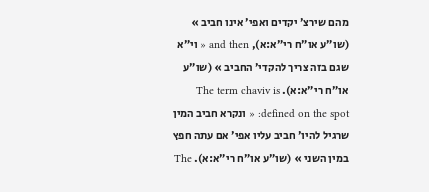מהם שירצ׳ יקדים ואפי׳ אינו חביב » (שו״ע או״ח רי״א:א), and then « וי״א שגם בזה צריך להקדי׳ החביב » (שו״ע או״ח רי״א:א). The term chaviv is defined on the spot: « ונקרא חביב המין שרגיל להיו׳ חביב עליו אפי׳ אם עתה חפץ במין השני » (שו״ע או״ח רי״א:א). The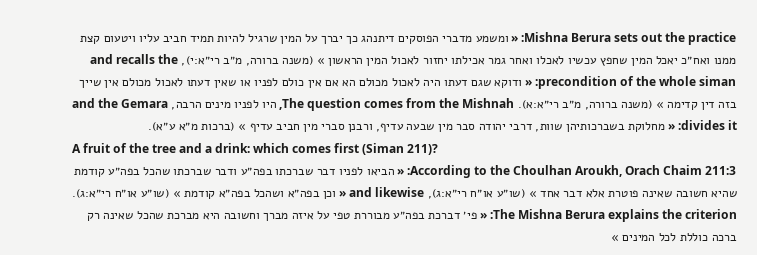Mishna Berura sets out the practice: « ומשמע מדברי הפוסקים דיתנהג כך יברך על המין שרגיל להיות תמיד חביב עליו ויטעום קצת ממנו ואח״כ יאכל המין שחפץ עכשיו לאכלו ואחר גמר אכילתו יחזור לאכול המין הראשון » (משנה ברורה, מ״ב רי״א:י), and recalls the precondition of the whole siman: « ודוקא שגם דעתו היה לאכול מכולם הא אם אין כולם לפניו או שאין דעתו לאכול מכולם אין שייך בזה דין קדימה » (משנה ברורה, מ״ב רי״א:א). The question comes from the Mishnah, היו לפניו מינים הרבה, and the Gemara divides it: « מחלוקת בשברכותיהן שוות, דרבי יהודה סבר מין שבעה עדיף, ורבנן סברי מין חביב עדיף » (ברכות מ״א ע״א).
A fruit of the tree and a drink: which comes first (Siman 211)?
According to the Choulhan Aroukh, Orach Chaim 211:3: « הביאו לפניו דבר שברכתו בפה״ע ודבר שברכתו שהכל בפה״ע קודמת שהיא חשובה שאינה פוטרת אלא דבר אחד » (שו״ע או״ח רי״א:ג), and likewise « וכן בפה״א ושהכל בפה״א קודמת » (שו״ע או״ח רי״א:ג). The Mishna Berura explains the criterion: « פי׳ דברכת בפה״ע מבוררת טפי על איזה מברך וחשובה היא מברכת שהכל שאינה רק ברכה כוללת לכל המינים »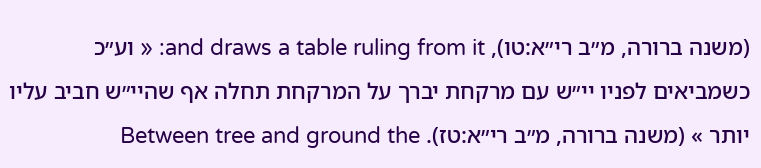(משנה ברורה, מ״ב רי״א:טו), and draws a table ruling from it: « וע״כ כשמביאים לפניו יי״ש עם מרקחת יברך על המרקחת תחלה אף שהיי״ש חביב עליו יותר » (משנה ברורה, מ״ב רי״א:טז). Between tree and ground the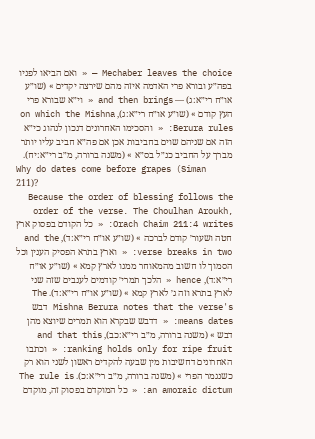Mechaber leaves the choice — « ואם הביאו לפניו בפה״ע ובורא פרי האדמה איזה מהם שירצה יקדים » (שו״ע או״ח רי״א:ג) — and then brings « וי״א שבורא פרי העץ קודם » (שו״ע או״ח רי״א:ג), on which the Mishna Berura rules: « והסכימו האחרונים דנכון לנהוג כי״א הזה אם שניהם שוים בחביבות אכן אם פה״א חביב עליו יותר מברך על החביב כנ״ל בס״א » (משנה ברורה, מ״ב רי״א:יח).
Why do dates come before grapes (Siman 211)?
Because the order of blessing follows the order of the verse. The Choulhan Aroukh, Orach Chaim 211:4 writes: « כל הקודם בפסוק ארץ חטה ושעור׳ קודם לברכה » (שו״ע או״ח רי״א:ד), and the verse breaks in two: « וארץ בתרא הפסיק הענין וכל הסמוך לו חשוב מהמאוחר ממנו לארץ קמא » (שו״ע או״ח רי״א:ד), hence « הלכך תמרי׳ קודמים לענבים שזה שני לארץ בתרא וזה ג׳ לארץ קמא » (שו״ע או״ח רי״א:ד). The Mishna Berura notes that the verse's דבש means dates: « דדבש שבקרא הוא תמרים שיוצא מהן דבש » (משנה ברורה, מ״ב רי״א:כב), and that this ranking holds only for ripe fruit: « וכתבו האחרונים דחשיבות מין שבעה להקדים ראשון לשני הוא רק כשנגמר הפרי » (משנה ברורה, מ״ב רי״א:כ). The rule is an amoraic dictum: « כל המוקדם בפסוק זה, מוקדם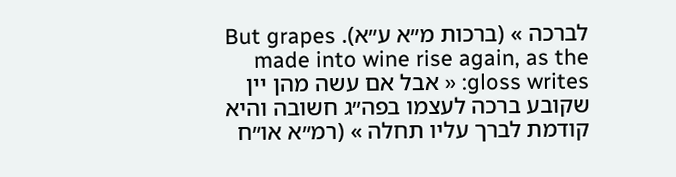לברכה » (ברכות מ״א ע״א). But grapes made into wine rise again, as the gloss writes: « אבל אם עשה מהן יין שקובע ברכה לעצמו בפה״ג חשובה והיא קודמת לברך עליו תחלה » (רמ״א או״ח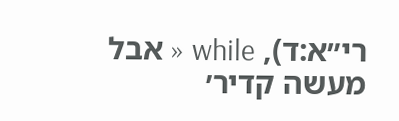רי״א:ד), while « אבל מעשה קדיר׳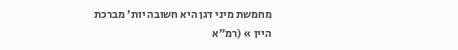מחמשת מיני דגן היא חשובה יות׳ מברכת היין » (רמ״א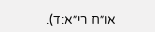או״ח רי״א:ד).